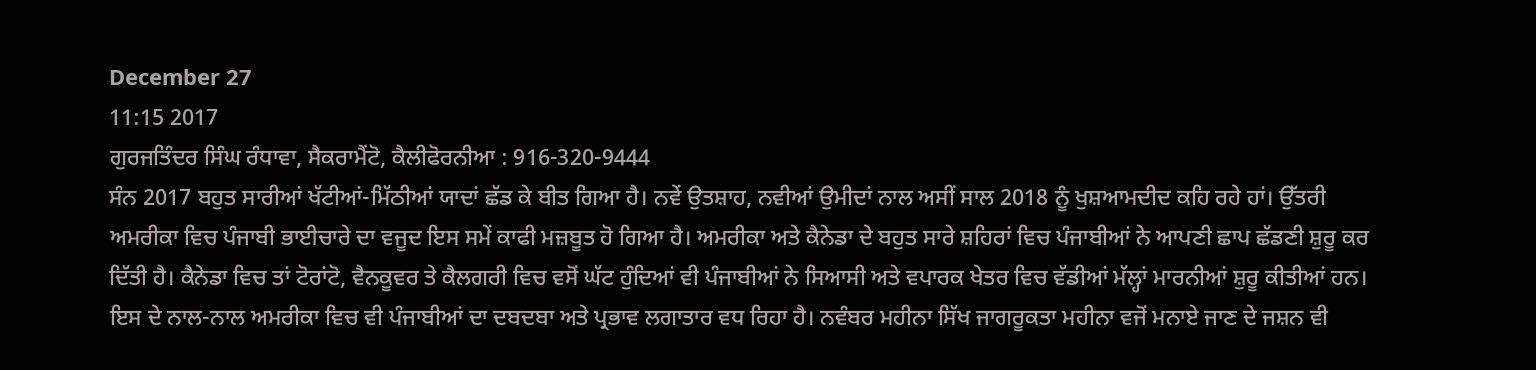December 27
11:15 2017
ਗੁਰਜਤਿੰਦਰ ਸਿੰਘ ਰੰਧਾਵਾ, ਸੈਕਰਾਮੈਂਟੋ, ਕੈਲੀਫੋਰਨੀਆ : 916-320-9444
ਸੰਨ 2017 ਬਹੁਤ ਸਾਰੀਆਂ ਖੱਟੀਆਂ-ਮਿੱਠੀਆਂ ਯਾਦਾਂ ਛੱਡ ਕੇ ਬੀਤ ਗਿਆ ਹੈ। ਨਵੇਂ ਉਤਸ਼ਾਹ, ਨਵੀਆਂ ਉਮੀਦਾਂ ਨਾਲ ਅਸੀਂ ਸਾਲ 2018 ਨੂੰ ਖੁਸ਼ਆਮਦੀਦ ਕਹਿ ਰਹੇ ਹਾਂ। ਉੱਤਰੀ ਅਮਰੀਕਾ ਵਿਚ ਪੰਜਾਬੀ ਭਾਈਚਾਰੇ ਦਾ ਵਜੂਦ ਇਸ ਸਮੇਂ ਕਾਫੀ ਮਜ਼ਬੂਤ ਹੋ ਗਿਆ ਹੈ। ਅਮਰੀਕਾ ਅਤੇ ਕੈਨੇਡਾ ਦੇ ਬਹੁਤ ਸਾਰੇ ਸ਼ਹਿਰਾਂ ਵਿਚ ਪੰਜਾਬੀਆਂ ਨੇ ਆਪਣੀ ਛਾਪ ਛੱਡਣੀ ਸ਼ੁਰੂ ਕਰ ਦਿੱਤੀ ਹੈ। ਕੈਨੇਡਾ ਵਿਚ ਤਾਂ ਟੋਰਾਂਟੋ, ਵੈਨਕੂਵਰ ਤੇ ਕੈਲਗਰੀ ਵਿਚ ਵਸੋਂ ਘੱਟ ਹੁੰਦਿਆਂ ਵੀ ਪੰਜਾਬੀਆਂ ਨੇ ਸਿਆਸੀ ਅਤੇ ਵਪਾਰਕ ਖੇਤਰ ਵਿਚ ਵੱਡੀਆਂ ਮੱਲ੍ਹਾਂ ਮਾਰਨੀਆਂ ਸ਼ੁਰੂ ਕੀਤੀਆਂ ਹਨ। ਇਸ ਦੇ ਨਾਲ-ਨਾਲ ਅਮਰੀਕਾ ਵਿਚ ਵੀ ਪੰਜਾਬੀਆਂ ਦਾ ਦਬਦਬਾ ਅਤੇ ਪ੍ਰਭਾਵ ਲਗਾਤਾਰ ਵਧ ਰਿਹਾ ਹੈ। ਨਵੰਬਰ ਮਹੀਨਾ ਸਿੱਖ ਜਾਗਰੂਕਤਾ ਮਹੀਨਾ ਵਜੋਂ ਮਨਾਏ ਜਾਣ ਦੇ ਜਸ਼ਨ ਵੀ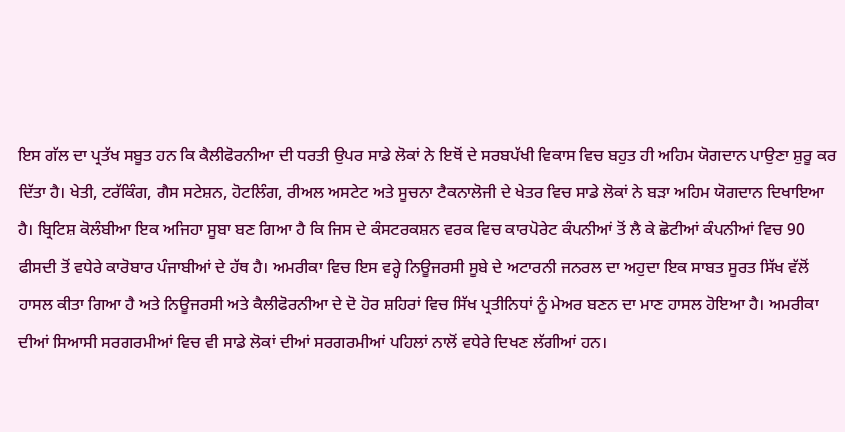ਇਸ ਗੱਲ ਦਾ ਪ੍ਰਤੱਖ ਸਬੂਤ ਹਨ ਕਿ ਕੈਲੀਫੋਰਨੀਆ ਦੀ ਧਰਤੀ ਉਪਰ ਸਾਡੇ ਲੋਕਾਂ ਨੇ ਇਥੋਂ ਦੇ ਸਰਬਪੱਖੀ ਵਿਕਾਸ ਵਿਚ ਬਹੁਤ ਹੀ ਅਹਿਮ ਯੋਗਦਾਨ ਪਾਉਣਾ ਸ਼ੁਰੂ ਕਰ ਦਿੱਤਾ ਹੈ। ਖੇਤੀ, ਟਰੱਕਿੰਗ, ਗੈਸ ਸਟੇਸ਼ਨ, ਹੋਟਲਿੰਗ, ਰੀਅਲ ਅਸਟੇਟ ਅਤੇ ਸੂਚਨਾ ਟੈਕਨਾਲੋਜੀ ਦੇ ਖੇਤਰ ਵਿਚ ਸਾਡੇ ਲੋਕਾਂ ਨੇ ਬੜਾ ਅਹਿਮ ਯੋਗਦਾਨ ਦਿਖਾਇਆ ਹੈ। ਬ੍ਰਿਟਿਸ਼ ਕੋਲੰਬੀਆ ਇਕ ਅਜਿਹਾ ਸੂਬਾ ਬਣ ਗਿਆ ਹੈ ਕਿ ਜਿਸ ਦੇ ਕੰਸਟਰਕਸ਼ਨ ਵਰਕ ਵਿਚ ਕਾਰਪੋਰੇਟ ਕੰਪਨੀਆਂ ਤੋਂ ਲੈ ਕੇ ਛੋਟੀਆਂ ਕੰਪਨੀਆਂ ਵਿਚ 90 ਫੀਸਦੀ ਤੋਂ ਵਧੇਰੇ ਕਾਰੋਬਾਰ ਪੰਜਾਬੀਆਂ ਦੇ ਹੱਥ ਹੈ। ਅਮਰੀਕਾ ਵਿਚ ਇਸ ਵਰ੍ਹੇ ਨਿਊਜਰਸੀ ਸੂਬੇ ਦੇ ਅਟਾਰਨੀ ਜਨਰਲ ਦਾ ਅਹੁਦਾ ਇਕ ਸਾਬਤ ਸੂਰਤ ਸਿੱਖ ਵੱਲੋਂ ਹਾਸਲ ਕੀਤਾ ਗਿਆ ਹੈ ਅਤੇ ਨਿਊਜਰਸੀ ਅਤੇ ਕੈਲੀਫੋਰਨੀਆ ਦੇ ਦੋ ਹੋਰ ਸ਼ਹਿਰਾਂ ਵਿਚ ਸਿੱਖ ਪ੍ਰਤੀਨਿਧਾਂ ਨੂੰ ਮੇਅਰ ਬਣਨ ਦਾ ਮਾਣ ਹਾਸਲ ਹੋਇਆ ਹੈ। ਅਮਰੀਕਾ ਦੀਆਂ ਸਿਆਸੀ ਸਰਗਰਮੀਆਂ ਵਿਚ ਵੀ ਸਾਡੇ ਲੋਕਾਂ ਦੀਆਂ ਸਰਗਰਮੀਆਂ ਪਹਿਲਾਂ ਨਾਲੋਂ ਵਧੇਰੇ ਦਿਖਣ ਲੱਗੀਆਂ ਹਨ।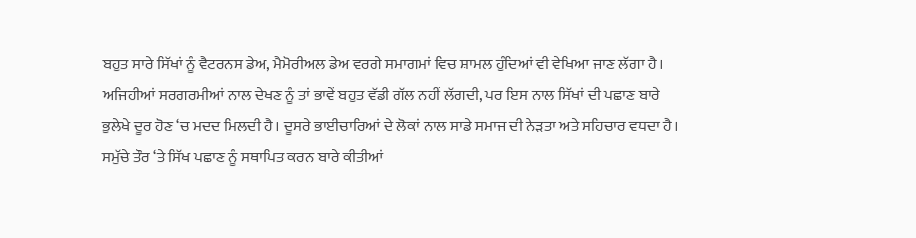ਬਹੁਤ ਸਾਰੇ ਸਿੱਖਾਂ ਨੂੰ ਵੈਟਰਨਸ ਡੇਅ, ਮੈਮੋਰੀਅਲ ਡੇਅ ਵਰਗੇ ਸਮਾਗਮਾਂ ਵਿਚ ਸ਼ਾਮਲ ਹੁੰਦਿਆਂ ਵੀ ਵੇਖਿਆ ਜਾਣ ਲੱਗਾ ਹੈ। ਅਜਿਹੀਆਂ ਸਰਗਰਮੀਆਂ ਨਾਲ ਦੇਖਣ ਨੂੰ ਤਾਂ ਭਾਵੇਂ ਬਹੁਤ ਵੱਡੀ ਗੱਲ ਨਹੀਂ ਲੱਗਦੀ, ਪਰ ਇਸ ਨਾਲ ਸਿੱਖਾਂ ਦੀ ਪਛਾਣ ਬਾਰੇ ਭੁਲੇਖੇ ਦੂਰ ਹੋਣ ‘ਚ ਮਦਦ ਮਿਲਦੀ ਹੈ। ਦੂਸਰੇ ਭਾਈਚਾਰਿਆਂ ਦੇ ਲੋਕਾਂ ਨਾਲ ਸਾਡੇ ਸਮਾਜ ਦੀ ਨੇੜਤਾ ਅਤੇ ਸਹਿਚਾਰ ਵਧਦਾ ਹੈ। ਸਮੁੱਚੇ ਤੌਰ ‘ਤੇ ਸਿੱਖ ਪਛਾਣ ਨੂੰ ਸਥਾਪਿਤ ਕਰਨ ਬਾਰੇ ਕੀਤੀਆਂ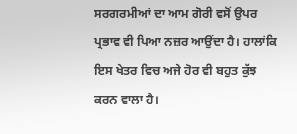ਸਰਗਰਮੀਆਂ ਦਾ ਆਮ ਗੋਰੀ ਵਸੋਂ ਉਪਰ ਪ੍ਰਭਾਵ ਵੀ ਪਿਆ ਨਜ਼ਰ ਆਉਂਦਾ ਹੈ। ਹਾਲਾਂਕਿ ਇਸ ਖੇਤਰ ਵਿਚ ਅਜੇ ਹੋਰ ਵੀ ਬਹੁਤ ਕੁੱਝ ਕਰਨ ਵਾਲਾ ਹੈ।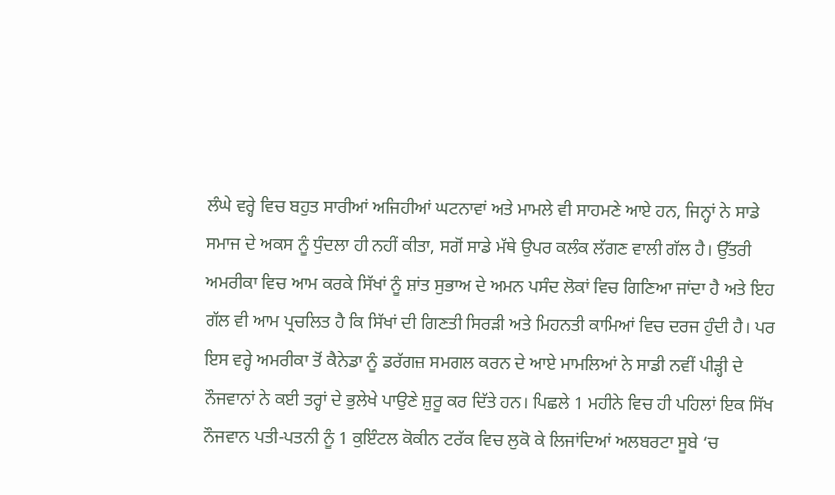ਲੰਘੇ ਵਰ੍ਹੇ ਵਿਚ ਬਹੁਤ ਸਾਰੀਆਂ ਅਜਿਹੀਆਂ ਘਟਨਾਵਾਂ ਅਤੇ ਮਾਮਲੇ ਵੀ ਸਾਹਮਣੇ ਆਏ ਹਨ, ਜਿਨ੍ਹਾਂ ਨੇ ਸਾਡੇ ਸਮਾਜ ਦੇ ਅਕਸ ਨੂੰ ਧੁੰਦਲਾ ਹੀ ਨਹੀਂ ਕੀਤਾ, ਸਗੋਂ ਸਾਡੇ ਮੱਥੇ ਉਪਰ ਕਲੰਕ ਲੱਗਣ ਵਾਲੀ ਗੱਲ ਹੈ। ਉੱਤਰੀ ਅਮਰੀਕਾ ਵਿਚ ਆਮ ਕਰਕੇ ਸਿੱਖਾਂ ਨੂੰ ਸ਼ਾਂਤ ਸੁਭਾਅ ਦੇ ਅਮਨ ਪਸੰਦ ਲੋਕਾਂ ਵਿਚ ਗਿਣਿਆ ਜਾਂਦਾ ਹੈ ਅਤੇ ਇਹ ਗੱਲ ਵੀ ਆਮ ਪ੍ਰਚਲਿਤ ਹੈ ਕਿ ਸਿੱਖਾਂ ਦੀ ਗਿਣਤੀ ਸਿਰੜੀ ਅਤੇ ਮਿਹਨਤੀ ਕਾਮਿਆਂ ਵਿਚ ਦਰਜ ਹੁੰਦੀ ਹੈ। ਪਰ ਇਸ ਵਰ੍ਹੇ ਅਮਰੀਕਾ ਤੋਂ ਕੈਨੇਡਾ ਨੂੰ ਡਰੱਗਜ਼ ਸਮਗਲ ਕਰਨ ਦੇ ਆਏ ਮਾਮਲਿਆਂ ਨੇ ਸਾਡੀ ਨਵੀਂ ਪੀੜ੍ਹੀ ਦੇ ਨੌਜਵਾਨਾਂ ਨੇ ਕਈ ਤਰ੍ਹਾਂ ਦੇ ਭੁਲੇਖੇ ਪਾਉਣੇ ਸ਼ੁਰੂ ਕਰ ਦਿੱਤੇ ਹਨ। ਪਿਛਲੇ 1 ਮਹੀਨੇ ਵਿਚ ਹੀ ਪਹਿਲਾਂ ਇਕ ਸਿੱਖ ਨੌਜਵਾਨ ਪਤੀ-ਪਤਨੀ ਨੂੰ 1 ਕੁਇੰਟਲ ਕੋਕੀਨ ਟਰੱਕ ਵਿਚ ਲੁਕੋ ਕੇ ਲਿਜਾਂਦਿਆਂ ਅਲਬਰਟਾ ਸੂਬੇ ‘ਚ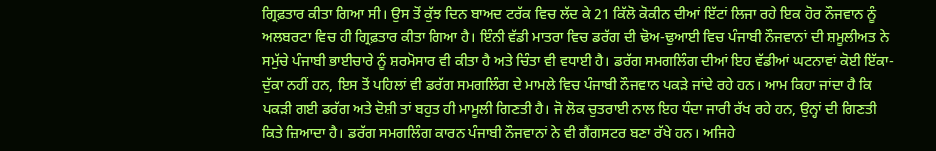ਗ੍ਰਿਫ਼ਤਾਰ ਕੀਤਾ ਗਿਆ ਸੀ। ਉਸ ਤੋਂ ਕੁੱਝ ਦਿਨ ਬਾਅਦ ਟਰੱਕ ਵਿਚ ਲੱਦ ਕੇ 21 ਕਿੱਲੋ ਕੋਕੀਨ ਦੀਆਂ ਇੱਟਾਂ ਲਿਜਾ ਰਹੇ ਇਕ ਹੋਰ ਨੌਜਵਾਨ ਨੂੰ ਅਲਬਰਟਾ ਵਿਚ ਹੀ ਗ੍ਰਿਫ਼ਤਾਰ ਕੀਤਾ ਗਿਆ ਹੈ। ਇੰਨੀ ਵੱਡੀ ਮਾਤਰਾ ਵਿਚ ਡਰੱਗ ਦੀ ਢੋਅ-ਢੁਆਈ ਵਿਚ ਪੰਜਾਬੀ ਨੌਜਵਾਨਾਂ ਦੀ ਸ਼ਮੂਲੀਅਤ ਨੇ ਸਮੁੱਚੇ ਪੰਜਾਬੀ ਭਾਈਚਾਰੇ ਨੂੰ ਸ਼ਰਮੋਸਾਰ ਵੀ ਕੀਤਾ ਹੈ ਅਤੇ ਚਿੰਤਾ ਵੀ ਵਧਾਈ ਹੈ। ਡਰੱਗ ਸਮਗਲਿੰਗ ਦੀਆਂ ਇਹ ਵੱਡੀਆਂ ਘਟਨਾਵਾਂ ਕੋਈ ਇੱਕਾ-ਦੁੱਕਾ ਨਹੀਂ ਹਨ, ਇਸ ਤੋਂ ਪਹਿਲਾਂ ਵੀ ਡਰੱਗ ਸਮਗਲਿੰਗ ਦੇ ਮਾਮਲੇ ਵਿਚ ਪੰਜਾਬੀ ਨੌਜਵਾਨ ਪਕੜੇ ਜਾਂਦੇ ਰਹੇ ਹਨ। ਆਮ ਕਿਹਾ ਜਾਂਦਾ ਹੈ ਕਿ ਪਕੜੀ ਗਈ ਡਰੱਗ ਅਤੇ ਦੋਸ਼ੀ ਤਾਂ ਬਹੁਤ ਹੀ ਮਾਮੂਲੀ ਗਿਣਤੀ ਹੈ। ਜੋ ਲੋਕ ਚੁਤਰਾਈ ਨਾਲ ਇਹ ਧੰਦਾ ਜਾਰੀ ਰੱਖ ਰਹੇ ਹਨ, ਉਨ੍ਹਾਂ ਦੀ ਗਿਣਤੀ ਕਿਤੇ ਜ਼ਿਆਦਾ ਹੈ। ਡਰੱਗ ਸਮਗਲਿੰਗ ਕਾਰਨ ਪੰਜਾਬੀ ਨੌਜਵਾਨਾਂ ਨੇ ਵੀ ਗੈਂਗਸਟਰ ਬਣਾ ਰੱਖੇ ਹਨ। ਅਜਿਹੇ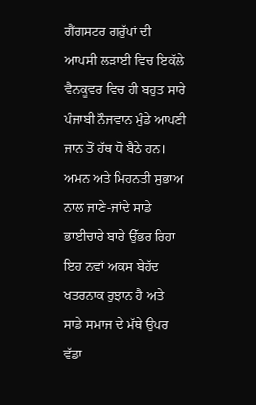ਗੈਂਗਸਟਰ ਗਰੁੱਪਾਂ ਦੀ ਆਪਸੀ ਲੜਾਈ ਵਿਚ ਇਕੱਲੇ ਵੈਨਕੂਵਰ ਵਿਚ ਹੀ ਬਹੁਤ ਸਾਰੇ ਪੰਜਾਬੀ ਨੌਜਵਾਨ ਮੁੰਡੇ ਆਪਣੀ ਜਾਨ ਤੋਂ ਹੱਥ ਧੋ ਬੈਠੇ ਹਨ। ਅਮਨ ਅਤੇ ਮਿਹਨਤੀ ਸੁਭਾਅ ਨਾਲ ਜਾਣੇ-ਜਾਂਦੇ ਸਾਡੇ ਭਾਈਚਾਰੇ ਬਾਰੇ ਉੱਭਰ ਰਿਹਾ ਇਹ ਨਵਾਂ ਅਕਸ ਬੇਹੱਦ ਖਤਰਨਾਕ ਰੁਝਾਨ ਹੈ ਅਤੇ ਸਾਡੇ ਸਮਾਜ ਦੇ ਮੱਥੇ ਉਪਰ ਵੱਡਾ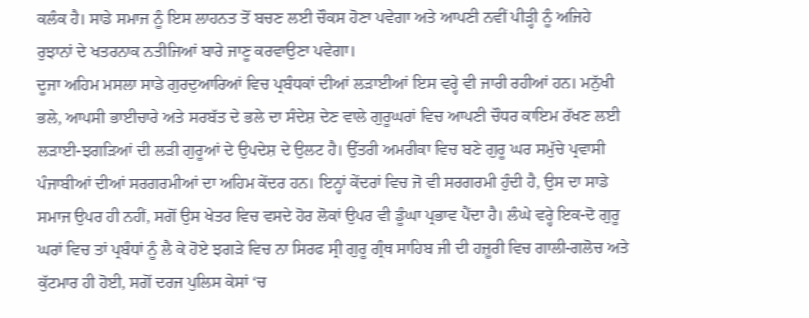ਕਲੰਕ ਹੈ। ਸਾਡੇ ਸਮਾਜ ਨੂੰ ਇਸ ਲਾਹਨਤ ਤੋਂ ਬਚਣ ਲਈ ਚੌਕਸ ਹੋਣਾ ਪਵੇਗਾ ਅਤੇ ਆਪਣੀ ਨਵੀਂ ਪੀੜ੍ਹੀ ਨੂੰ ਅਜਿਹੇ ਰੁਝਾਨਾਂ ਦੇ ਖਤਰਨਾਕ ਨਤੀਜਿਆਂ ਬਾਰੇ ਜਾਣੂ ਕਰਵਾਉਣਾ ਪਵੇਗਾ।
ਦੂਜਾ ਅਹਿਮ ਮਸਲਾ ਸਾਡੇ ਗੁਰਦੁਆਰਿਆਂ ਵਿਚ ਪ੍ਰਬੰਧਕਾਂ ਦੀਆਂ ਲੜਾਈਆਂ ਇਸ ਵਰ੍ਹੇ ਵੀ ਜਾਰੀ ਰਹੀਆਂ ਹਨ। ਮਨੁੱਖੀ ਭਲੇ, ਆਪਸੀ ਭਾਈਚਾਰੇ ਅਤੇ ਸਰਬੱਤ ਦੇ ਭਲੇ ਦਾ ਸੰਦੇਸ਼ ਦੇਣ ਵਾਲੇ ਗੁਰੂਘਰਾਂ ਵਿਚ ਆਪਣੀ ਚੌਧਰ ਕਾਇਮ ਰੱਖਣ ਲਈ ਲੜਾਈ-ਝਗੜਿਆਂ ਦੀ ਲੜੀ ਗੁਰੂਆਂ ਦੇ ਉਪਦੇਸ਼ ਦੇ ਉਲਟ ਹੈ। ਉੱਤਰੀ ਅਮਰੀਕਾ ਵਿਚ ਬਣੇ ਗੁਰੂ ਘਰ ਸਮੁੱਚੇ ਪ੍ਰਵਾਸੀ ਪੰਜਾਬੀਆਂ ਦੀਆਂ ਸਰਗਰਮੀਆਂ ਦਾ ਅਹਿਮ ਕੇਂਦਰ ਹਨ। ਇਨ੍ਹਾਂ ਕੇਂਦਰਾਂ ਵਿਚ ਜੋ ਵੀ ਸਰਗਰਮੀ ਹੁੰਦੀ ਹੈ, ਉਸ ਦਾ ਸਾਡੇ ਸਮਾਜ ਉਪਰ ਹੀ ਨਹੀਂ, ਸਗੋਂ ਉਸ ਖੇਤਰ ਵਿਚ ਵਸਦੇ ਹੋਰ ਲੋਕਾਂ ਉਪਰ ਵੀ ਡੂੰਘਾ ਪ੍ਰਭਾਵ ਪੈਂਦਾ ਹੈ। ਲੰਘੇ ਵਰ੍ਹੇ ਇਕ-ਦੋ ਗੁਰੂ ਘਰਾਂ ਵਿਚ ਤਾਂ ਪ੍ਰਬੰਧਾਂ ਨੂੰ ਲੈ ਕੇ ਹੋਏ ਝਗੜੇ ਵਿਚ ਨਾ ਸਿਰਫ ਸ੍ਰੀ ਗੁਰੂ ਗ੍ਰੰਥ ਸਾਹਿਬ ਜੀ ਦੀ ਹਜ਼ੂਰੀ ਵਿਚ ਗਾਲੀ-ਗਲੋਚ ਅਤੇ ਕੁੱਟਮਾਰ ਹੀ ਹੋਈ, ਸਗੋਂ ਦਰਜ ਪੁਲਿਸ ਕੇਸਾਂ ‘ਚ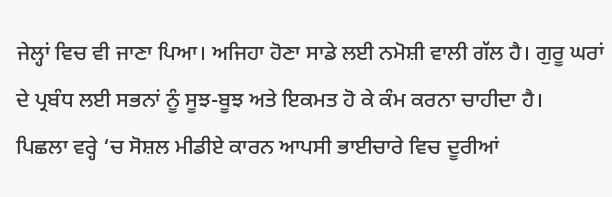ਜੇਲ੍ਹਾਂ ਵਿਚ ਵੀ ਜਾਣਾ ਪਿਆ। ਅਜਿਹਾ ਹੋਣਾ ਸਾਡੇ ਲਈ ਨਮੋਸ਼ੀ ਵਾਲੀ ਗੱਲ ਹੈ। ਗੁਰੂ ਘਰਾਂ ਦੇ ਪ੍ਰਬੰਧ ਲਈ ਸਭਨਾਂ ਨੂੰ ਸੂਝ-ਬੂਝ ਅਤੇ ਇਕਮਤ ਹੋ ਕੇ ਕੰਮ ਕਰਨਾ ਚਾਹੀਦਾ ਹੈ।
ਪਿਛਲਾ ਵਰ੍ਹੇ ‘ਚ ਸੋਸ਼ਲ ਮੀਡੀਏ ਕਾਰਨ ਆਪਸੀ ਭਾਈਚਾਰੇ ਵਿਚ ਦੂਰੀਆਂ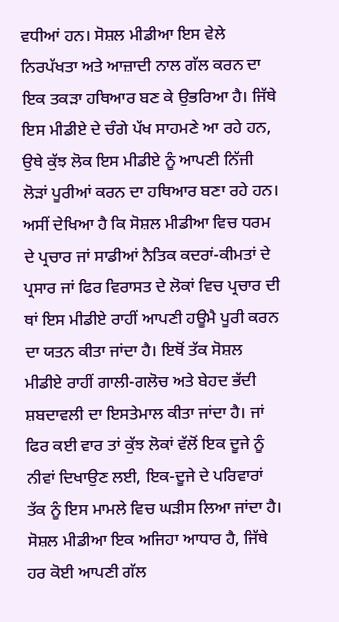ਵਧੀਆਂ ਹਨ। ਸੋਸ਼ਲ ਮੀਡੀਆ ਇਸ ਵੇਲੇ ਨਿਰਪੱਖਤਾ ਅਤੇ ਆਜ਼ਾਦੀ ਨਾਲ ਗੱਲ ਕਰਨ ਦਾ ਇਕ ਤਕੜਾ ਹਥਿਆਰ ਬਣ ਕੇ ਉਭਰਿਆ ਹੈ। ਜਿੱਥੇ ਇਸ ਮੀਡੀਏ ਦੇ ਚੰਗੇ ਪੱਖ ਸਾਹਮਣੇ ਆ ਰਹੇ ਹਨ, ਉਥੇ ਕੁੱਝ ਲੋਕ ਇਸ ਮੀਡੀਏ ਨੂੰ ਆਪਣੀ ਨਿੱਜੀ ਲੋੜਾਂ ਪੂਰੀਆਂ ਕਰਨ ਦਾ ਹਥਿਆਰ ਬਣਾ ਰਹੇ ਹਨ। ਅਸੀਂ ਦੇਖਿਆ ਹੈ ਕਿ ਸੋਸ਼ਲ ਮੀਡੀਆ ਵਿਚ ਧਰਮ ਦੇ ਪ੍ਰਚਾਰ ਜਾਂ ਸਾਡੀਆਂ ਨੈਤਿਕ ਕਦਰਾਂ-ਕੀਮਤਾਂ ਦੇ ਪ੍ਰਸਾਰ ਜਾਂ ਫਿਰ ਵਿਰਾਸਤ ਦੇ ਲੋਕਾਂ ਵਿਚ ਪ੍ਰਚਾਰ ਦੀ ਥਾਂ ਇਸ ਮੀਡੀਏ ਰਾਹੀਂ ਆਪਣੀ ਹਊਮੈ ਪੂਰੀ ਕਰਨ ਦਾ ਯਤਨ ਕੀਤਾ ਜਾਂਦਾ ਹੈ। ਇਥੋਂ ਤੱਕ ਸੋਸ਼ਲ ਮੀਡੀਏ ਰਾਹੀਂ ਗਾਲੀ-ਗਲੋਚ ਅਤੇ ਬੇਹਦ ਭੱਦੀ ਸ਼ਬਦਾਵਲੀ ਦਾ ਇਸਤੇਮਾਲ ਕੀਤਾ ਜਾਂਦਾ ਹੈ। ਜਾਂ ਫਿਰ ਕਈ ਵਾਰ ਤਾਂ ਕੁੱਝ ਲੋਕਾਂ ਵੱਲੋਂ ਇਕ ਦੂਜੇ ਨੂੰ ਨੀਵਾਂ ਦਿਖਾਉਣ ਲਈ, ਇਕ-ਦੂਜੇ ਦੇ ਪਰਿਵਾਰਾਂ ਤੱਕ ਨੂੰ ਇਸ ਮਾਮਲੇ ਵਿਚ ਘੜੀਸ ਲਿਆ ਜਾਂਦਾ ਹੈ। ਸੋਸ਼ਲ ਮੀਡੀਆ ਇਕ ਅਜਿਹਾ ਆਧਾਰ ਹੈ, ਜਿੱਥੇ ਹਰ ਕੋਈ ਆਪਣੀ ਗੱਲ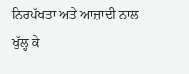ਨਿਰਪੱਖਤਾ ਅਤੇ ਆਜ਼ਾਦੀ ਨਾਲ ਖੁੱਲ੍ਹ ਕੇ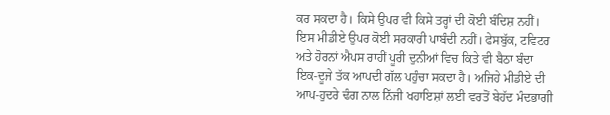ਕਰ ਸਕਦਾ ਹੈ। ਕਿਸੇ ਉਪਰ ਵੀ ਕਿਸੇ ਤਰ੍ਹਾਂ ਦੀ ਕੋਈ ਬੰਦਿਸ਼ ਨਹੀਂ। ਇਸ ਮੀਡੀਏ ਉਪਰ ਕੋਈ ਸਰਕਾਰੀ ਪਾਬੰਦੀ ਨਹੀਂ। ਫੇਸਬੁੱਕ, ਟਵਿਟਰ ਅਤੇ ਹੋਰਨਾਂ ਐਪਸ ਰਾਹੀਂ ਪੂਰੀ ਦੁਨੀਆਂ ਵਿਚ ਕਿਤੇ ਵੀ ਬੈਠਾ ਬੰਦਾ ਇਕ-ਦੂਜੇ ਤੱਕ ਆਪਦੀ ਗੱਲ ਪਹੁੰਚਾ ਸਕਦਾ ਹੈ। ਅਜਿਹੇ ਮੀਡੀਏ ਦੀ ਆਪ-ਹੁਦਰੇ ਢੰਗ ਨਾਲ ਨਿੱਜੀ ਖਹਾਇਸ਼ਾਂ ਲਈ ਵਰਤੋਂ ਬੇਹੱਦ ਮੰਦਭਾਗੀ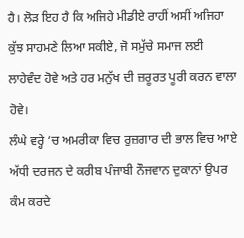ਹੈ। ਲੋੜ ਇਹ ਹੈ ਕਿ ਅਜਿਹੇ ਮੀਡੀਏ ਰਾਹੀਂ ਅਸੀਂ ਅਜਿਹਾ ਕੁੱਝ ਸਾਹਮਣੇ ਲਿਆ ਸਕੀਏ, ਜੋ ਸਮੁੱਚੇ ਸਮਾਜ ਲਈ ਲਾਹੇਵੰਦ ਹੋਵੇ ਅਤੇ ਹਰ ਮਨੁੱਖ ਦੀ ਜ਼ਰੂਰਤ ਪੂਰੀ ਕਰਨ ਵਾਲਾ ਹੋਵੇ।
ਲੰਘੇ ਵਰ੍ਹੇ ‘ਚ ਅਮਰੀਕਾ ਵਿਚ ਰੁਜ਼ਗਾਰ ਦੀ ਭਾਲ ਵਿਚ ਆਏ ਅੱਧੀ ਦਰਜਨ ਦੇ ਕਰੀਬ ਪੰਜਾਬੀ ਨੌਜਵਾਨ ਦੁਕਾਨਾਂ ਉਪਰ ਕੰਮ ਕਰਦੇ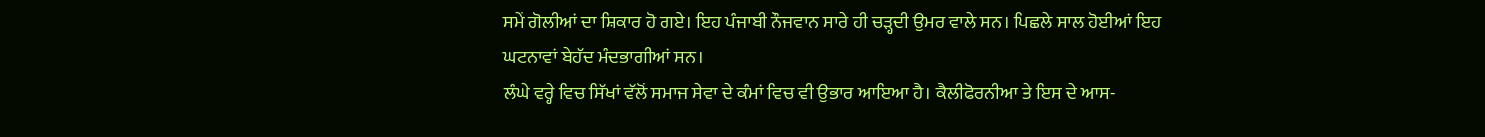ਸਮੇਂ ਗੋਲੀਆਂ ਦਾ ਸ਼ਿਕਾਰ ਹੋ ਗਏ। ਇਹ ਪੰਜਾਬੀ ਨੌਜਵਾਨ ਸਾਰੇ ਹੀ ਚੜ੍ਹਦੀ ਉਮਰ ਵਾਲੇ ਸਨ। ਪਿਛਲੇ ਸਾਲ ਹੋਈਆਂ ਇਹ ਘਟਨਾਵਾਂ ਬੇਹੱਦ ਮੰਦਭਾਗੀਆਂ ਸਨ।
ਲੰਘੇ ਵਰ੍ਹੇ ਵਿਚ ਸਿੱਖਾਂ ਵੱਲੋਂ ਸਮਾਜ ਸੇਵਾ ਦੇ ਕੰਮਾਂ ਵਿਚ ਵੀ ਉਭਾਰ ਆਇਆ ਹੈ। ਕੈਲੀਫੋਰਨੀਆ ਤੇ ਇਸ ਦੇ ਆਸ-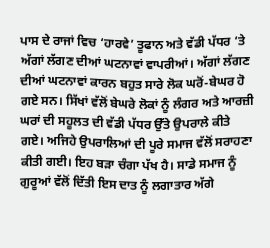ਪਾਸ ਦੇ ਰਾਜਾਂ ਵਿਚ ‘ਹਾਰਵੇ’ ਤੂਫਾਨ ਅਤੇ ਵੱਡੀ ਪੱਧਰ ‘ਤੇ ਅੱਗਾਂ ਲੱਗਣ ਦੀਆਂ ਘਟਨਾਵਾਂ ਵਾਪਰੀਆਂ। ਅੱਗਾਂ ਲੱਗਣ ਦੀਆਂ ਘਟਨਾਵਾਂ ਕਾਰਨ ਬਹੁਤ ਸਾਰੇ ਲੋਕ ਘਰੋਂ-ਬੇਘਰ ਹੋ ਗਏ ਸਨ। ਸਿੱਖਾਂ ਵੱਲੋਂ ਬੇਘਰੇ ਲੋਕਾਂ ਨੂੰ ਲੰਗਰ ਅਤੇ ਆਰਜ਼ੀ ਘਰਾਂ ਦੀ ਸਹੂਲਤ ਦੀ ਵੱਡੀ ਪੱਧਰ ਉੱਤੇ ਉਪਰਾਲੇ ਕੀਤੇ ਗਏ। ਅਜਿਹੇ ਉਪਰਾਲਿਆਂ ਦੀ ਪੂਰੇ ਸਮਾਜ ਵੱਲੋਂ ਸਰਾਹਣਾ ਕੀਤੀ ਗਈ। ਇਹ ਬੜਾ ਚੰਗਾ ਪੱਖ ਹੈ। ਸਾਡੇ ਸਮਾਜ ਨੂੰ ਗੁਰੂਆਂ ਵੱਲੋਂ ਦਿੱਤੀ ਇਸ ਦਾਤ ਨੂੰ ਲਗਾਤਾਰ ਅੱਗੇ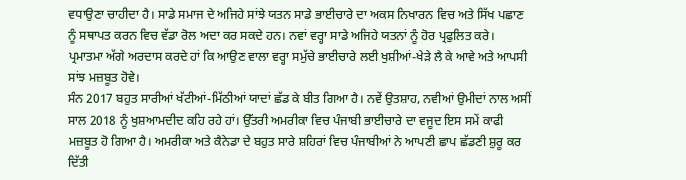ਵਧਾਉਣਾ ਚਾਹੀਦਾ ਹੈ। ਸਾਡੇ ਸਮਾਜ ਦੇ ਅਜਿਹੇ ਸਾਂਝੇ ਯਤਨ ਸਾਡੇ ਭਾਈਚਾਰੇ ਦਾ ਅਕਸ ਨਿਖਾਰਨ ਵਿਚ ਅਤੇ ਸਿੱਖ ਪਛਾਣ ਨੂੰ ਸਥਾਪਤ ਕਰਨ ਵਿਚ ਵੱਡਾ ਰੋਲ ਅਦਾ ਕਰ ਸਕਦੇ ਹਨ। ਨਵਾਂ ਵਰ੍ਹਾ ਸਾਡੇ ਅਜਿਹੇ ਯਤਨਾਂ ਨੂੰ ਹੋਰ ਪ੍ਰਫੁਲਿਤ ਕਰੇ। ਪ੍ਰਮਾਤਮਾ ਅੱਗੇ ਅਰਦਾਸ ਕਰਦੇ ਹਾਂ ਕਿ ਆਉਣ ਵਾਲਾ ਵਰ੍ਹਾ ਸਮੁੱਚੇ ਭਾਈਚਾਰੇ ਲਈ ਖੁਸ਼ੀਆਂ-ਖੇੜੇ ਲੈ ਕੇ ਆਵੇ ਅਤੇ ਆਪਸੀ ਸਾਂਝ ਮਜ਼ਬੂਤ ਹੋਵੇ।
ਸੰਨ 2017 ਬਹੁਤ ਸਾਰੀਆਂ ਖੱਟੀਆਂ-ਮਿੱਠੀਆਂ ਯਾਦਾਂ ਛੱਡ ਕੇ ਬੀਤ ਗਿਆ ਹੈ। ਨਵੇਂ ਉਤਸ਼ਾਹ, ਨਵੀਆਂ ਉਮੀਦਾਂ ਨਾਲ ਅਸੀਂ ਸਾਲ 2018 ਨੂੰ ਖੁਸ਼ਆਮਦੀਦ ਕਹਿ ਰਹੇ ਹਾਂ। ਉੱਤਰੀ ਅਮਰੀਕਾ ਵਿਚ ਪੰਜਾਬੀ ਭਾਈਚਾਰੇ ਦਾ ਵਜੂਦ ਇਸ ਸਮੇਂ ਕਾਫੀ ਮਜ਼ਬੂਤ ਹੋ ਗਿਆ ਹੈ। ਅਮਰੀਕਾ ਅਤੇ ਕੈਨੇਡਾ ਦੇ ਬਹੁਤ ਸਾਰੇ ਸ਼ਹਿਰਾਂ ਵਿਚ ਪੰਜਾਬੀਆਂ ਨੇ ਆਪਣੀ ਛਾਪ ਛੱਡਣੀ ਸ਼ੁਰੂ ਕਰ ਦਿੱਤੀ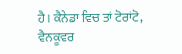ਹੈ। ਕੈਨੇਡਾ ਵਿਚ ਤਾਂ ਟੋਰਾਂਟੋ, ਵੈਨਕੂਵਰ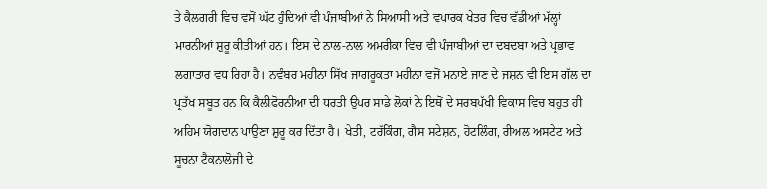ਤੇ ਕੈਲਗਰੀ ਵਿਚ ਵਸੋਂ ਘੱਟ ਹੁੰਦਿਆਂ ਵੀ ਪੰਜਾਬੀਆਂ ਨੇ ਸਿਆਸੀ ਅਤੇ ਵਪਾਰਕ ਖੇਤਰ ਵਿਚ ਵੱਡੀਆਂ ਮੱਲ੍ਹਾਂ ਮਾਰਨੀਆਂ ਸ਼ੁਰੂ ਕੀਤੀਆਂ ਹਨ। ਇਸ ਦੇ ਨਾਲ-ਨਾਲ ਅਮਰੀਕਾ ਵਿਚ ਵੀ ਪੰਜਾਬੀਆਂ ਦਾ ਦਬਦਬਾ ਅਤੇ ਪ੍ਰਭਾਵ ਲਗਾਤਾਰ ਵਧ ਰਿਹਾ ਹੈ। ਨਵੰਬਰ ਮਹੀਨਾ ਸਿੱਖ ਜਾਗਰੂਕਤਾ ਮਹੀਨਾ ਵਜੋਂ ਮਨਾਏ ਜਾਣ ਦੇ ਜਸ਼ਨ ਵੀ ਇਸ ਗੱਲ ਦਾ ਪ੍ਰਤੱਖ ਸਬੂਤ ਹਨ ਕਿ ਕੈਲੀਫੋਰਨੀਆ ਦੀ ਧਰਤੀ ਉਪਰ ਸਾਡੇ ਲੋਕਾਂ ਨੇ ਇਥੋਂ ਦੇ ਸਰਬਪੱਖੀ ਵਿਕਾਸ ਵਿਚ ਬਹੁਤ ਹੀ ਅਹਿਮ ਯੋਗਦਾਨ ਪਾਉਣਾ ਸ਼ੁਰੂ ਕਰ ਦਿੱਤਾ ਹੈ। ਖੇਤੀ, ਟਰੱਕਿੰਗ, ਗੈਸ ਸਟੇਸ਼ਨ, ਹੋਟਲਿੰਗ, ਰੀਅਲ ਅਸਟੇਟ ਅਤੇ ਸੂਚਨਾ ਟੈਕਨਾਲੋਜੀ ਦੇ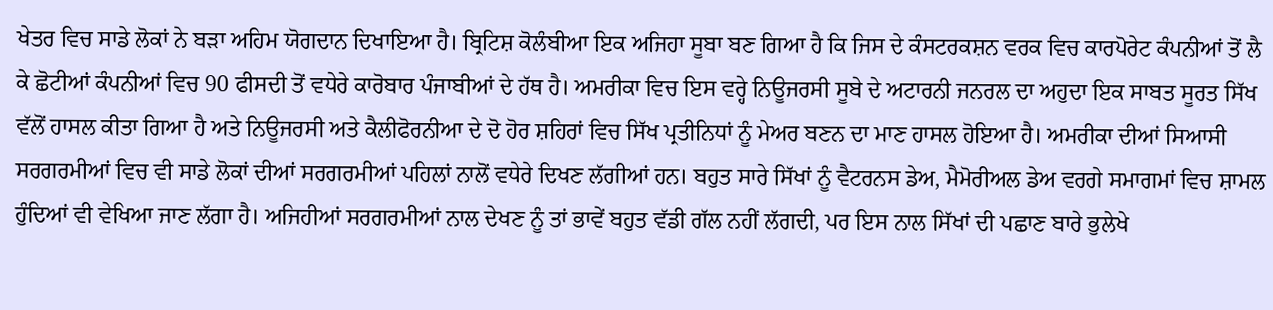ਖੇਤਰ ਵਿਚ ਸਾਡੇ ਲੋਕਾਂ ਨੇ ਬੜਾ ਅਹਿਮ ਯੋਗਦਾਨ ਦਿਖਾਇਆ ਹੈ। ਬ੍ਰਿਟਿਸ਼ ਕੋਲੰਬੀਆ ਇਕ ਅਜਿਹਾ ਸੂਬਾ ਬਣ ਗਿਆ ਹੈ ਕਿ ਜਿਸ ਦੇ ਕੰਸਟਰਕਸ਼ਨ ਵਰਕ ਵਿਚ ਕਾਰਪੋਰੇਟ ਕੰਪਨੀਆਂ ਤੋਂ ਲੈ ਕੇ ਛੋਟੀਆਂ ਕੰਪਨੀਆਂ ਵਿਚ 90 ਫੀਸਦੀ ਤੋਂ ਵਧੇਰੇ ਕਾਰੋਬਾਰ ਪੰਜਾਬੀਆਂ ਦੇ ਹੱਥ ਹੈ। ਅਮਰੀਕਾ ਵਿਚ ਇਸ ਵਰ੍ਹੇ ਨਿਊਜਰਸੀ ਸੂਬੇ ਦੇ ਅਟਾਰਨੀ ਜਨਰਲ ਦਾ ਅਹੁਦਾ ਇਕ ਸਾਬਤ ਸੂਰਤ ਸਿੱਖ ਵੱਲੋਂ ਹਾਸਲ ਕੀਤਾ ਗਿਆ ਹੈ ਅਤੇ ਨਿਊਜਰਸੀ ਅਤੇ ਕੈਲੀਫੋਰਨੀਆ ਦੇ ਦੋ ਹੋਰ ਸ਼ਹਿਰਾਂ ਵਿਚ ਸਿੱਖ ਪ੍ਰਤੀਨਿਧਾਂ ਨੂੰ ਮੇਅਰ ਬਣਨ ਦਾ ਮਾਣ ਹਾਸਲ ਹੋਇਆ ਹੈ। ਅਮਰੀਕਾ ਦੀਆਂ ਸਿਆਸੀ ਸਰਗਰਮੀਆਂ ਵਿਚ ਵੀ ਸਾਡੇ ਲੋਕਾਂ ਦੀਆਂ ਸਰਗਰਮੀਆਂ ਪਹਿਲਾਂ ਨਾਲੋਂ ਵਧੇਰੇ ਦਿਖਣ ਲੱਗੀਆਂ ਹਨ। ਬਹੁਤ ਸਾਰੇ ਸਿੱਖਾਂ ਨੂੰ ਵੈਟਰਨਸ ਡੇਅ, ਮੈਮੋਰੀਅਲ ਡੇਅ ਵਰਗੇ ਸਮਾਗਮਾਂ ਵਿਚ ਸ਼ਾਮਲ ਹੁੰਦਿਆਂ ਵੀ ਵੇਖਿਆ ਜਾਣ ਲੱਗਾ ਹੈ। ਅਜਿਹੀਆਂ ਸਰਗਰਮੀਆਂ ਨਾਲ ਦੇਖਣ ਨੂੰ ਤਾਂ ਭਾਵੇਂ ਬਹੁਤ ਵੱਡੀ ਗੱਲ ਨਹੀਂ ਲੱਗਦੀ, ਪਰ ਇਸ ਨਾਲ ਸਿੱਖਾਂ ਦੀ ਪਛਾਣ ਬਾਰੇ ਭੁਲੇਖੇ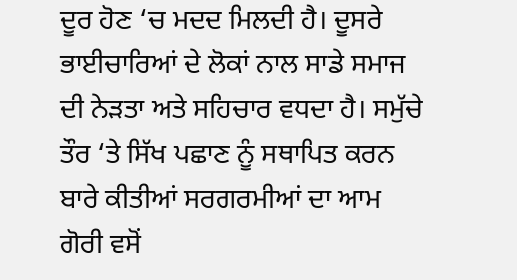ਦੂਰ ਹੋਣ ‘ਚ ਮਦਦ ਮਿਲਦੀ ਹੈ। ਦੂਸਰੇ ਭਾਈਚਾਰਿਆਂ ਦੇ ਲੋਕਾਂ ਨਾਲ ਸਾਡੇ ਸਮਾਜ ਦੀ ਨੇੜਤਾ ਅਤੇ ਸਹਿਚਾਰ ਵਧਦਾ ਹੈ। ਸਮੁੱਚੇ ਤੌਰ ‘ਤੇ ਸਿੱਖ ਪਛਾਣ ਨੂੰ ਸਥਾਪਿਤ ਕਰਨ ਬਾਰੇ ਕੀਤੀਆਂ ਸਰਗਰਮੀਆਂ ਦਾ ਆਮ ਗੋਰੀ ਵਸੋਂ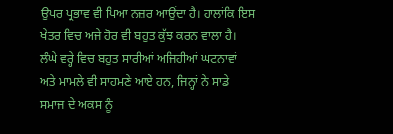ਉਪਰ ਪ੍ਰਭਾਵ ਵੀ ਪਿਆ ਨਜ਼ਰ ਆਉਂਦਾ ਹੈ। ਹਾਲਾਂਕਿ ਇਸ ਖੇਤਰ ਵਿਚ ਅਜੇ ਹੋਰ ਵੀ ਬਹੁਤ ਕੁੱਝ ਕਰਨ ਵਾਲਾ ਹੈ।
ਲੰਘੇ ਵਰ੍ਹੇ ਵਿਚ ਬਹੁਤ ਸਾਰੀਆਂ ਅਜਿਹੀਆਂ ਘਟਨਾਵਾਂ ਅਤੇ ਮਾਮਲੇ ਵੀ ਸਾਹਮਣੇ ਆਏ ਹਨ, ਜਿਨ੍ਹਾਂ ਨੇ ਸਾਡੇ ਸਮਾਜ ਦੇ ਅਕਸ ਨੂੰ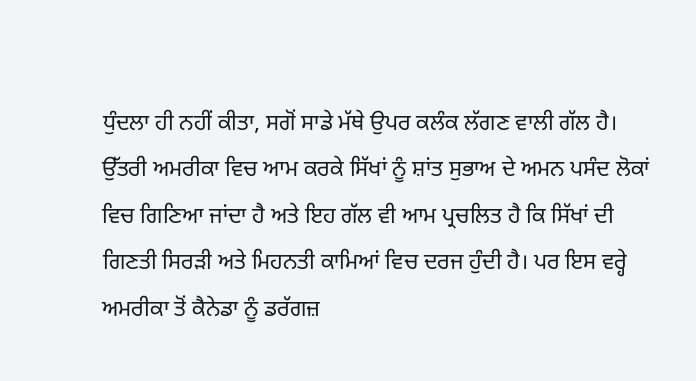ਧੁੰਦਲਾ ਹੀ ਨਹੀਂ ਕੀਤਾ, ਸਗੋਂ ਸਾਡੇ ਮੱਥੇ ਉਪਰ ਕਲੰਕ ਲੱਗਣ ਵਾਲੀ ਗੱਲ ਹੈ। ਉੱਤਰੀ ਅਮਰੀਕਾ ਵਿਚ ਆਮ ਕਰਕੇ ਸਿੱਖਾਂ ਨੂੰ ਸ਼ਾਂਤ ਸੁਭਾਅ ਦੇ ਅਮਨ ਪਸੰਦ ਲੋਕਾਂ ਵਿਚ ਗਿਣਿਆ ਜਾਂਦਾ ਹੈ ਅਤੇ ਇਹ ਗੱਲ ਵੀ ਆਮ ਪ੍ਰਚਲਿਤ ਹੈ ਕਿ ਸਿੱਖਾਂ ਦੀ ਗਿਣਤੀ ਸਿਰੜੀ ਅਤੇ ਮਿਹਨਤੀ ਕਾਮਿਆਂ ਵਿਚ ਦਰਜ ਹੁੰਦੀ ਹੈ। ਪਰ ਇਸ ਵਰ੍ਹੇ ਅਮਰੀਕਾ ਤੋਂ ਕੈਨੇਡਾ ਨੂੰ ਡਰੱਗਜ਼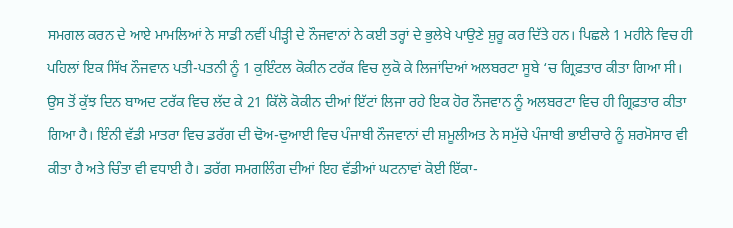ਸਮਗਲ ਕਰਨ ਦੇ ਆਏ ਮਾਮਲਿਆਂ ਨੇ ਸਾਡੀ ਨਵੀਂ ਪੀੜ੍ਹੀ ਦੇ ਨੌਜਵਾਨਾਂ ਨੇ ਕਈ ਤਰ੍ਹਾਂ ਦੇ ਭੁਲੇਖੇ ਪਾਉਣੇ ਸ਼ੁਰੂ ਕਰ ਦਿੱਤੇ ਹਨ। ਪਿਛਲੇ 1 ਮਹੀਨੇ ਵਿਚ ਹੀ ਪਹਿਲਾਂ ਇਕ ਸਿੱਖ ਨੌਜਵਾਨ ਪਤੀ-ਪਤਨੀ ਨੂੰ 1 ਕੁਇੰਟਲ ਕੋਕੀਨ ਟਰੱਕ ਵਿਚ ਲੁਕੋ ਕੇ ਲਿਜਾਂਦਿਆਂ ਅਲਬਰਟਾ ਸੂਬੇ ‘ਚ ਗ੍ਰਿਫ਼ਤਾਰ ਕੀਤਾ ਗਿਆ ਸੀ। ਉਸ ਤੋਂ ਕੁੱਝ ਦਿਨ ਬਾਅਦ ਟਰੱਕ ਵਿਚ ਲੱਦ ਕੇ 21 ਕਿੱਲੋ ਕੋਕੀਨ ਦੀਆਂ ਇੱਟਾਂ ਲਿਜਾ ਰਹੇ ਇਕ ਹੋਰ ਨੌਜਵਾਨ ਨੂੰ ਅਲਬਰਟਾ ਵਿਚ ਹੀ ਗ੍ਰਿਫ਼ਤਾਰ ਕੀਤਾ ਗਿਆ ਹੈ। ਇੰਨੀ ਵੱਡੀ ਮਾਤਰਾ ਵਿਚ ਡਰੱਗ ਦੀ ਢੋਅ-ਢੁਆਈ ਵਿਚ ਪੰਜਾਬੀ ਨੌਜਵਾਨਾਂ ਦੀ ਸ਼ਮੂਲੀਅਤ ਨੇ ਸਮੁੱਚੇ ਪੰਜਾਬੀ ਭਾਈਚਾਰੇ ਨੂੰ ਸ਼ਰਮੋਸਾਰ ਵੀ ਕੀਤਾ ਹੈ ਅਤੇ ਚਿੰਤਾ ਵੀ ਵਧਾਈ ਹੈ। ਡਰੱਗ ਸਮਗਲਿੰਗ ਦੀਆਂ ਇਹ ਵੱਡੀਆਂ ਘਟਨਾਵਾਂ ਕੋਈ ਇੱਕਾ-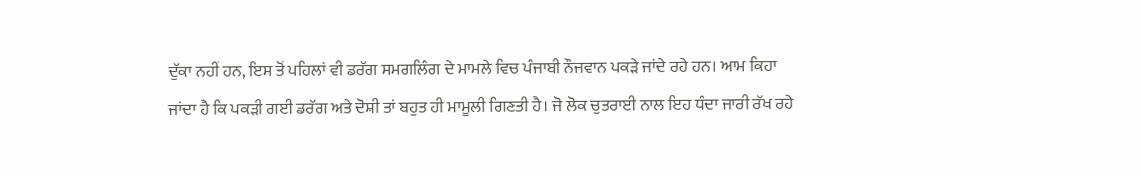ਦੁੱਕਾ ਨਹੀਂ ਹਨ, ਇਸ ਤੋਂ ਪਹਿਲਾਂ ਵੀ ਡਰੱਗ ਸਮਗਲਿੰਗ ਦੇ ਮਾਮਲੇ ਵਿਚ ਪੰਜਾਬੀ ਨੌਜਵਾਨ ਪਕੜੇ ਜਾਂਦੇ ਰਹੇ ਹਨ। ਆਮ ਕਿਹਾ ਜਾਂਦਾ ਹੈ ਕਿ ਪਕੜੀ ਗਈ ਡਰੱਗ ਅਤੇ ਦੋਸ਼ੀ ਤਾਂ ਬਹੁਤ ਹੀ ਮਾਮੂਲੀ ਗਿਣਤੀ ਹੈ। ਜੋ ਲੋਕ ਚੁਤਰਾਈ ਨਾਲ ਇਹ ਧੰਦਾ ਜਾਰੀ ਰੱਖ ਰਹੇ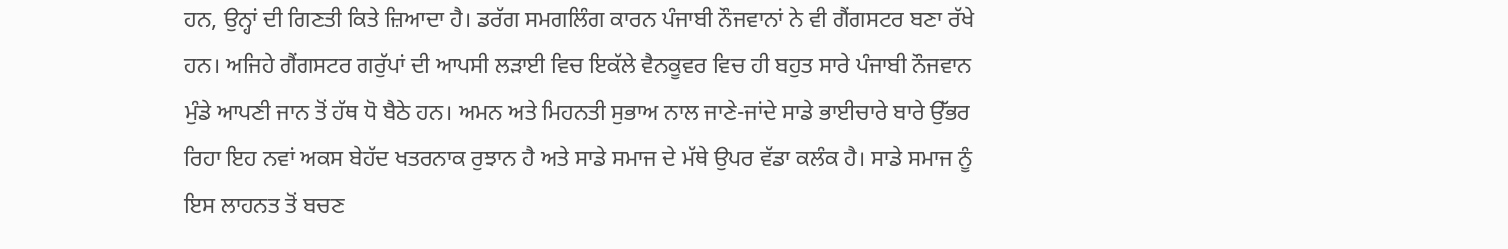ਹਨ, ਉਨ੍ਹਾਂ ਦੀ ਗਿਣਤੀ ਕਿਤੇ ਜ਼ਿਆਦਾ ਹੈ। ਡਰੱਗ ਸਮਗਲਿੰਗ ਕਾਰਨ ਪੰਜਾਬੀ ਨੌਜਵਾਨਾਂ ਨੇ ਵੀ ਗੈਂਗਸਟਰ ਬਣਾ ਰੱਖੇ ਹਨ। ਅਜਿਹੇ ਗੈਂਗਸਟਰ ਗਰੁੱਪਾਂ ਦੀ ਆਪਸੀ ਲੜਾਈ ਵਿਚ ਇਕੱਲੇ ਵੈਨਕੂਵਰ ਵਿਚ ਹੀ ਬਹੁਤ ਸਾਰੇ ਪੰਜਾਬੀ ਨੌਜਵਾਨ ਮੁੰਡੇ ਆਪਣੀ ਜਾਨ ਤੋਂ ਹੱਥ ਧੋ ਬੈਠੇ ਹਨ। ਅਮਨ ਅਤੇ ਮਿਹਨਤੀ ਸੁਭਾਅ ਨਾਲ ਜਾਣੇ-ਜਾਂਦੇ ਸਾਡੇ ਭਾਈਚਾਰੇ ਬਾਰੇ ਉੱਭਰ ਰਿਹਾ ਇਹ ਨਵਾਂ ਅਕਸ ਬੇਹੱਦ ਖਤਰਨਾਕ ਰੁਝਾਨ ਹੈ ਅਤੇ ਸਾਡੇ ਸਮਾਜ ਦੇ ਮੱਥੇ ਉਪਰ ਵੱਡਾ ਕਲੰਕ ਹੈ। ਸਾਡੇ ਸਮਾਜ ਨੂੰ ਇਸ ਲਾਹਨਤ ਤੋਂ ਬਚਣ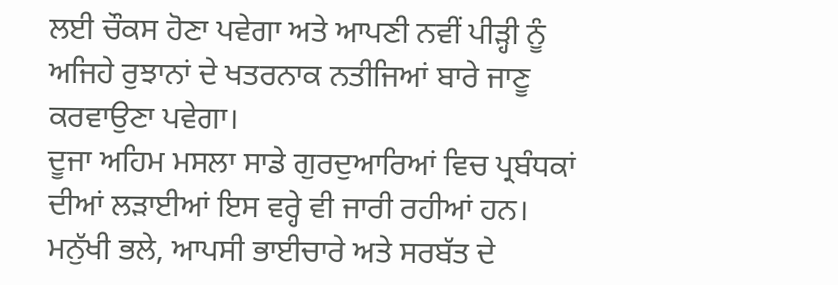ਲਈ ਚੌਕਸ ਹੋਣਾ ਪਵੇਗਾ ਅਤੇ ਆਪਣੀ ਨਵੀਂ ਪੀੜ੍ਹੀ ਨੂੰ ਅਜਿਹੇ ਰੁਝਾਨਾਂ ਦੇ ਖਤਰਨਾਕ ਨਤੀਜਿਆਂ ਬਾਰੇ ਜਾਣੂ ਕਰਵਾਉਣਾ ਪਵੇਗਾ।
ਦੂਜਾ ਅਹਿਮ ਮਸਲਾ ਸਾਡੇ ਗੁਰਦੁਆਰਿਆਂ ਵਿਚ ਪ੍ਰਬੰਧਕਾਂ ਦੀਆਂ ਲੜਾਈਆਂ ਇਸ ਵਰ੍ਹੇ ਵੀ ਜਾਰੀ ਰਹੀਆਂ ਹਨ। ਮਨੁੱਖੀ ਭਲੇ, ਆਪਸੀ ਭਾਈਚਾਰੇ ਅਤੇ ਸਰਬੱਤ ਦੇ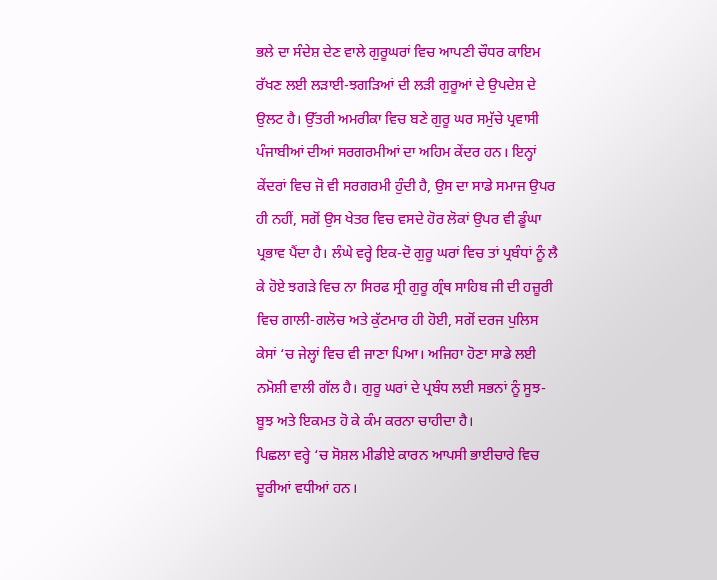ਭਲੇ ਦਾ ਸੰਦੇਸ਼ ਦੇਣ ਵਾਲੇ ਗੁਰੂਘਰਾਂ ਵਿਚ ਆਪਣੀ ਚੌਧਰ ਕਾਇਮ ਰੱਖਣ ਲਈ ਲੜਾਈ-ਝਗੜਿਆਂ ਦੀ ਲੜੀ ਗੁਰੂਆਂ ਦੇ ਉਪਦੇਸ਼ ਦੇ ਉਲਟ ਹੈ। ਉੱਤਰੀ ਅਮਰੀਕਾ ਵਿਚ ਬਣੇ ਗੁਰੂ ਘਰ ਸਮੁੱਚੇ ਪ੍ਰਵਾਸੀ ਪੰਜਾਬੀਆਂ ਦੀਆਂ ਸਰਗਰਮੀਆਂ ਦਾ ਅਹਿਮ ਕੇਂਦਰ ਹਨ। ਇਨ੍ਹਾਂ ਕੇਂਦਰਾਂ ਵਿਚ ਜੋ ਵੀ ਸਰਗਰਮੀ ਹੁੰਦੀ ਹੈ, ਉਸ ਦਾ ਸਾਡੇ ਸਮਾਜ ਉਪਰ ਹੀ ਨਹੀਂ, ਸਗੋਂ ਉਸ ਖੇਤਰ ਵਿਚ ਵਸਦੇ ਹੋਰ ਲੋਕਾਂ ਉਪਰ ਵੀ ਡੂੰਘਾ ਪ੍ਰਭਾਵ ਪੈਂਦਾ ਹੈ। ਲੰਘੇ ਵਰ੍ਹੇ ਇਕ-ਦੋ ਗੁਰੂ ਘਰਾਂ ਵਿਚ ਤਾਂ ਪ੍ਰਬੰਧਾਂ ਨੂੰ ਲੈ ਕੇ ਹੋਏ ਝਗੜੇ ਵਿਚ ਨਾ ਸਿਰਫ ਸ੍ਰੀ ਗੁਰੂ ਗ੍ਰੰਥ ਸਾਹਿਬ ਜੀ ਦੀ ਹਜ਼ੂਰੀ ਵਿਚ ਗਾਲੀ-ਗਲੋਚ ਅਤੇ ਕੁੱਟਮਾਰ ਹੀ ਹੋਈ, ਸਗੋਂ ਦਰਜ ਪੁਲਿਸ ਕੇਸਾਂ ‘ਚ ਜੇਲ੍ਹਾਂ ਵਿਚ ਵੀ ਜਾਣਾ ਪਿਆ। ਅਜਿਹਾ ਹੋਣਾ ਸਾਡੇ ਲਈ ਨਮੋਸ਼ੀ ਵਾਲੀ ਗੱਲ ਹੈ। ਗੁਰੂ ਘਰਾਂ ਦੇ ਪ੍ਰਬੰਧ ਲਈ ਸਭਨਾਂ ਨੂੰ ਸੂਝ-ਬੂਝ ਅਤੇ ਇਕਮਤ ਹੋ ਕੇ ਕੰਮ ਕਰਨਾ ਚਾਹੀਦਾ ਹੈ।
ਪਿਛਲਾ ਵਰ੍ਹੇ ‘ਚ ਸੋਸ਼ਲ ਮੀਡੀਏ ਕਾਰਨ ਆਪਸੀ ਭਾਈਚਾਰੇ ਵਿਚ ਦੂਰੀਆਂ ਵਧੀਆਂ ਹਨ।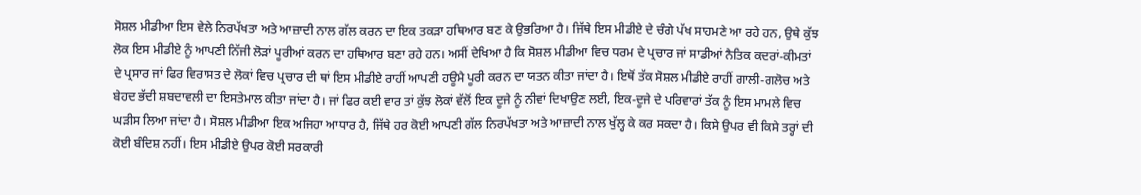ਸੋਸ਼ਲ ਮੀਡੀਆ ਇਸ ਵੇਲੇ ਨਿਰਪੱਖਤਾ ਅਤੇ ਆਜ਼ਾਦੀ ਨਾਲ ਗੱਲ ਕਰਨ ਦਾ ਇਕ ਤਕੜਾ ਹਥਿਆਰ ਬਣ ਕੇ ਉਭਰਿਆ ਹੈ। ਜਿੱਥੇ ਇਸ ਮੀਡੀਏ ਦੇ ਚੰਗੇ ਪੱਖ ਸਾਹਮਣੇ ਆ ਰਹੇ ਹਨ, ਉਥੇ ਕੁੱਝ ਲੋਕ ਇਸ ਮੀਡੀਏ ਨੂੰ ਆਪਣੀ ਨਿੱਜੀ ਲੋੜਾਂ ਪੂਰੀਆਂ ਕਰਨ ਦਾ ਹਥਿਆਰ ਬਣਾ ਰਹੇ ਹਨ। ਅਸੀਂ ਦੇਖਿਆ ਹੈ ਕਿ ਸੋਸ਼ਲ ਮੀਡੀਆ ਵਿਚ ਧਰਮ ਦੇ ਪ੍ਰਚਾਰ ਜਾਂ ਸਾਡੀਆਂ ਨੈਤਿਕ ਕਦਰਾਂ-ਕੀਮਤਾਂ ਦੇ ਪ੍ਰਸਾਰ ਜਾਂ ਫਿਰ ਵਿਰਾਸਤ ਦੇ ਲੋਕਾਂ ਵਿਚ ਪ੍ਰਚਾਰ ਦੀ ਥਾਂ ਇਸ ਮੀਡੀਏ ਰਾਹੀਂ ਆਪਣੀ ਹਊਮੈ ਪੂਰੀ ਕਰਨ ਦਾ ਯਤਨ ਕੀਤਾ ਜਾਂਦਾ ਹੈ। ਇਥੋਂ ਤੱਕ ਸੋਸ਼ਲ ਮੀਡੀਏ ਰਾਹੀਂ ਗਾਲੀ-ਗਲੋਚ ਅਤੇ ਬੇਹਦ ਭੱਦੀ ਸ਼ਬਦਾਵਲੀ ਦਾ ਇਸਤੇਮਾਲ ਕੀਤਾ ਜਾਂਦਾ ਹੈ। ਜਾਂ ਫਿਰ ਕਈ ਵਾਰ ਤਾਂ ਕੁੱਝ ਲੋਕਾਂ ਵੱਲੋਂ ਇਕ ਦੂਜੇ ਨੂੰ ਨੀਵਾਂ ਦਿਖਾਉਣ ਲਈ, ਇਕ-ਦੂਜੇ ਦੇ ਪਰਿਵਾਰਾਂ ਤੱਕ ਨੂੰ ਇਸ ਮਾਮਲੇ ਵਿਚ ਘੜੀਸ ਲਿਆ ਜਾਂਦਾ ਹੈ। ਸੋਸ਼ਲ ਮੀਡੀਆ ਇਕ ਅਜਿਹਾ ਆਧਾਰ ਹੈ, ਜਿੱਥੇ ਹਰ ਕੋਈ ਆਪਣੀ ਗੱਲ ਨਿਰਪੱਖਤਾ ਅਤੇ ਆਜ਼ਾਦੀ ਨਾਲ ਖੁੱਲ੍ਹ ਕੇ ਕਰ ਸਕਦਾ ਹੈ। ਕਿਸੇ ਉਪਰ ਵੀ ਕਿਸੇ ਤਰ੍ਹਾਂ ਦੀ ਕੋਈ ਬੰਦਿਸ਼ ਨਹੀਂ। ਇਸ ਮੀਡੀਏ ਉਪਰ ਕੋਈ ਸਰਕਾਰੀ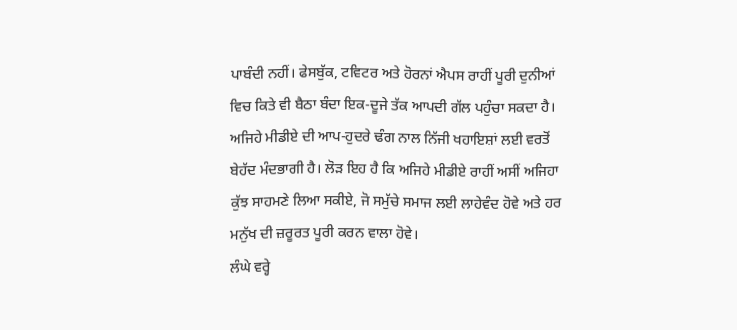ਪਾਬੰਦੀ ਨਹੀਂ। ਫੇਸਬੁੱਕ, ਟਵਿਟਰ ਅਤੇ ਹੋਰਨਾਂ ਐਪਸ ਰਾਹੀਂ ਪੂਰੀ ਦੁਨੀਆਂ ਵਿਚ ਕਿਤੇ ਵੀ ਬੈਠਾ ਬੰਦਾ ਇਕ-ਦੂਜੇ ਤੱਕ ਆਪਦੀ ਗੱਲ ਪਹੁੰਚਾ ਸਕਦਾ ਹੈ। ਅਜਿਹੇ ਮੀਡੀਏ ਦੀ ਆਪ-ਹੁਦਰੇ ਢੰਗ ਨਾਲ ਨਿੱਜੀ ਖਹਾਇਸ਼ਾਂ ਲਈ ਵਰਤੋਂ ਬੇਹੱਦ ਮੰਦਭਾਗੀ ਹੈ। ਲੋੜ ਇਹ ਹੈ ਕਿ ਅਜਿਹੇ ਮੀਡੀਏ ਰਾਹੀਂ ਅਸੀਂ ਅਜਿਹਾ ਕੁੱਝ ਸਾਹਮਣੇ ਲਿਆ ਸਕੀਏ, ਜੋ ਸਮੁੱਚੇ ਸਮਾਜ ਲਈ ਲਾਹੇਵੰਦ ਹੋਵੇ ਅਤੇ ਹਰ ਮਨੁੱਖ ਦੀ ਜ਼ਰੂਰਤ ਪੂਰੀ ਕਰਨ ਵਾਲਾ ਹੋਵੇ।
ਲੰਘੇ ਵਰ੍ਹੇ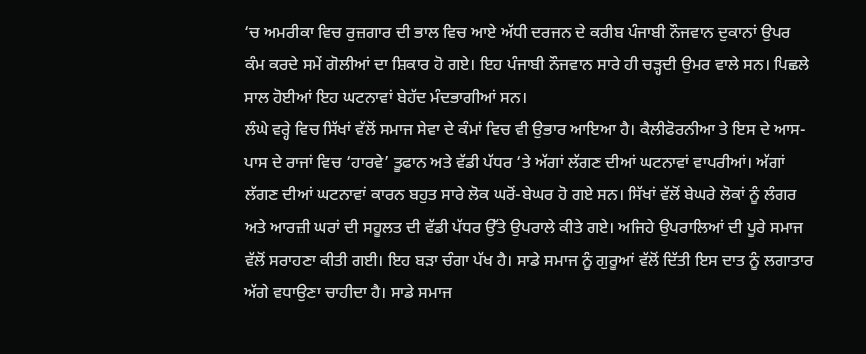‘ਚ ਅਮਰੀਕਾ ਵਿਚ ਰੁਜ਼ਗਾਰ ਦੀ ਭਾਲ ਵਿਚ ਆਏ ਅੱਧੀ ਦਰਜਨ ਦੇ ਕਰੀਬ ਪੰਜਾਬੀ ਨੌਜਵਾਨ ਦੁਕਾਨਾਂ ਉਪਰ ਕੰਮ ਕਰਦੇ ਸਮੇਂ ਗੋਲੀਆਂ ਦਾ ਸ਼ਿਕਾਰ ਹੋ ਗਏ। ਇਹ ਪੰਜਾਬੀ ਨੌਜਵਾਨ ਸਾਰੇ ਹੀ ਚੜ੍ਹਦੀ ਉਮਰ ਵਾਲੇ ਸਨ। ਪਿਛਲੇ ਸਾਲ ਹੋਈਆਂ ਇਹ ਘਟਨਾਵਾਂ ਬੇਹੱਦ ਮੰਦਭਾਗੀਆਂ ਸਨ।
ਲੰਘੇ ਵਰ੍ਹੇ ਵਿਚ ਸਿੱਖਾਂ ਵੱਲੋਂ ਸਮਾਜ ਸੇਵਾ ਦੇ ਕੰਮਾਂ ਵਿਚ ਵੀ ਉਭਾਰ ਆਇਆ ਹੈ। ਕੈਲੀਫੋਰਨੀਆ ਤੇ ਇਸ ਦੇ ਆਸ-ਪਾਸ ਦੇ ਰਾਜਾਂ ਵਿਚ ‘ਹਾਰਵੇ’ ਤੂਫਾਨ ਅਤੇ ਵੱਡੀ ਪੱਧਰ ‘ਤੇ ਅੱਗਾਂ ਲੱਗਣ ਦੀਆਂ ਘਟਨਾਵਾਂ ਵਾਪਰੀਆਂ। ਅੱਗਾਂ ਲੱਗਣ ਦੀਆਂ ਘਟਨਾਵਾਂ ਕਾਰਨ ਬਹੁਤ ਸਾਰੇ ਲੋਕ ਘਰੋਂ-ਬੇਘਰ ਹੋ ਗਏ ਸਨ। ਸਿੱਖਾਂ ਵੱਲੋਂ ਬੇਘਰੇ ਲੋਕਾਂ ਨੂੰ ਲੰਗਰ ਅਤੇ ਆਰਜ਼ੀ ਘਰਾਂ ਦੀ ਸਹੂਲਤ ਦੀ ਵੱਡੀ ਪੱਧਰ ਉੱਤੇ ਉਪਰਾਲੇ ਕੀਤੇ ਗਏ। ਅਜਿਹੇ ਉਪਰਾਲਿਆਂ ਦੀ ਪੂਰੇ ਸਮਾਜ ਵੱਲੋਂ ਸਰਾਹਣਾ ਕੀਤੀ ਗਈ। ਇਹ ਬੜਾ ਚੰਗਾ ਪੱਖ ਹੈ। ਸਾਡੇ ਸਮਾਜ ਨੂੰ ਗੁਰੂਆਂ ਵੱਲੋਂ ਦਿੱਤੀ ਇਸ ਦਾਤ ਨੂੰ ਲਗਾਤਾਰ ਅੱਗੇ ਵਧਾਉਣਾ ਚਾਹੀਦਾ ਹੈ। ਸਾਡੇ ਸਮਾਜ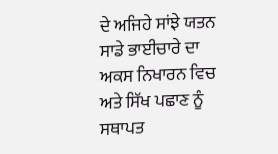ਦੇ ਅਜਿਹੇ ਸਾਂਝੇ ਯਤਨ ਸਾਡੇ ਭਾਈਚਾਰੇ ਦਾ ਅਕਸ ਨਿਖਾਰਨ ਵਿਚ ਅਤੇ ਸਿੱਖ ਪਛਾਣ ਨੂੰ ਸਥਾਪਤ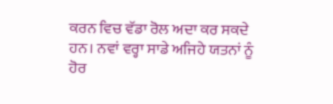ਕਰਨ ਵਿਚ ਵੱਡਾ ਰੋਲ ਅਦਾ ਕਰ ਸਕਦੇ ਹਨ। ਨਵਾਂ ਵਰ੍ਹਾ ਸਾਡੇ ਅਜਿਹੇ ਯਤਨਾਂ ਨੂੰ ਹੋਰ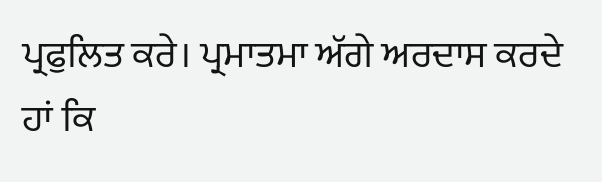ਪ੍ਰਫੁਲਿਤ ਕਰੇ। ਪ੍ਰਮਾਤਮਾ ਅੱਗੇ ਅਰਦਾਸ ਕਰਦੇ ਹਾਂ ਕਿ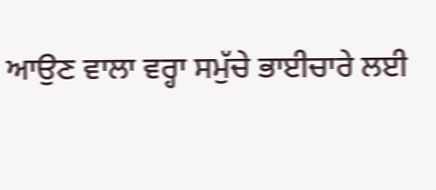ਆਉਣ ਵਾਲਾ ਵਰ੍ਹਾ ਸਮੁੱਚੇ ਭਾਈਚਾਰੇ ਲਈ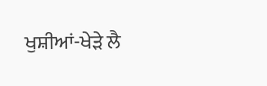ਖੁਸ਼ੀਆਂ-ਖੇੜੇ ਲੈ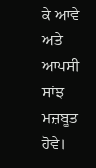ਕੇ ਆਵੇ ਅਤੇ ਆਪਸੀ ਸਾਂਝ ਮਜ਼ਬੂਤ ਹੋਵੇ।